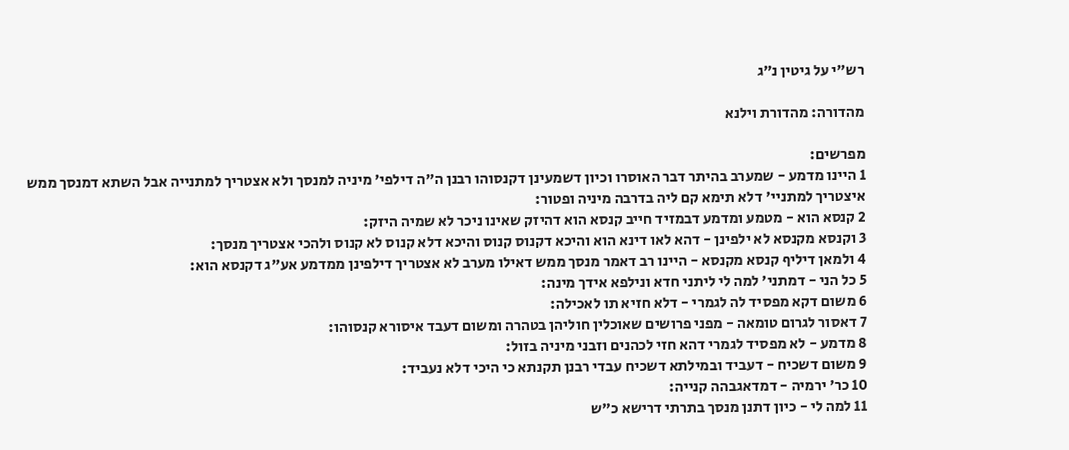רש"י על גיטין נ״ג

מהדורה: מהדורת וילנא

מפרשים:
1 היינו מדמע - שמערב בהיתר דבר האוסרו וכיון דשמעינן דקנסוהו רבנן ה"ה דילפי' מיניה למנסך ולא אצטריך למתנייה אבל השתא דמנסך ממש איצטריך למתניי' דלא תימא קם ליה בדרבה מיניה ופטור:
2 קנסא הוא - מטמע ומדמע דבמזיד חייב קנסא הוא דהיזק שאינו ניכר לא שמיה היזק:
3 וקנסא מקנסא לא ילפינן - דהא לאו דינא הוא והיכא דקנוס קנוס והיכא דלא קנוס לא קנוס ולהכי אצטריך מנסך:
4 ולמאן דיליף קנסא מקנסא - היינו רב דאמר מנסך ממש דאילו מערב לא אצטריך דילפינן ממדמע אע"ג דקנסא הוא:
5 כל הני - דמתני' למה לי ליתני חדא ונילפא אידך מינה:
6 משום דקא מפסיד לה לגמרי - דלא חזיא תו לאכילה:
7 דאסור לגרום טומאה - מפני פרושים שאוכלין חוליהן בטהרה ומשום דעבד איסורא קנסוהו:
8 מדמע - לא מפסיד לגמרי דהא חזי לכהנים וזבני מיניה בזול:
9 משום דשכיח - דעביד ובמילתא דשכיח עבדי רבנן תקנתא כי היכי דלא נעביד:
10 כר' ירמיה - דמדאגבהה קנייה:
11 למה לי - כיון דתנן מנסך בתרתי דרישא כ"ש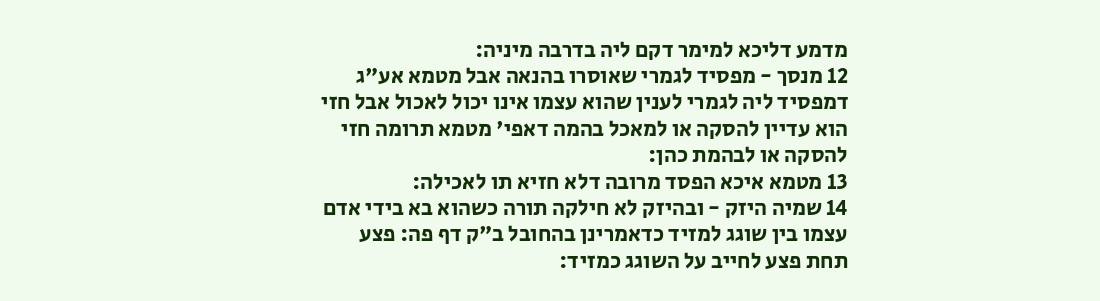מדמע דליכא למימר דקם ליה בדרבה מיניה:
12 מנסך - מפסיד לגמרי שאוסרו בהנאה אבל מטמא אע"ג דמפסיד ליה לגמרי לענין שהוא עצמו אינו יכול לאכול אבל חזי הוא עדיין להסקה או למאכל בהמה דאפי' מטמא תרומה חזי להסקה או לבהמת כהן:
13 מטמא איכא הפסד מרובה דלא חזיא תו לאכילה:
14 שמיה היזק - ובהיזק לא חילקה תורה כשהוא בא בידי אדם עצמו בין שוגג למזיד כדאמרינן בהחובל ב"ק דף פה: פצע תחת פצע לחייב על השוגג כמזיד: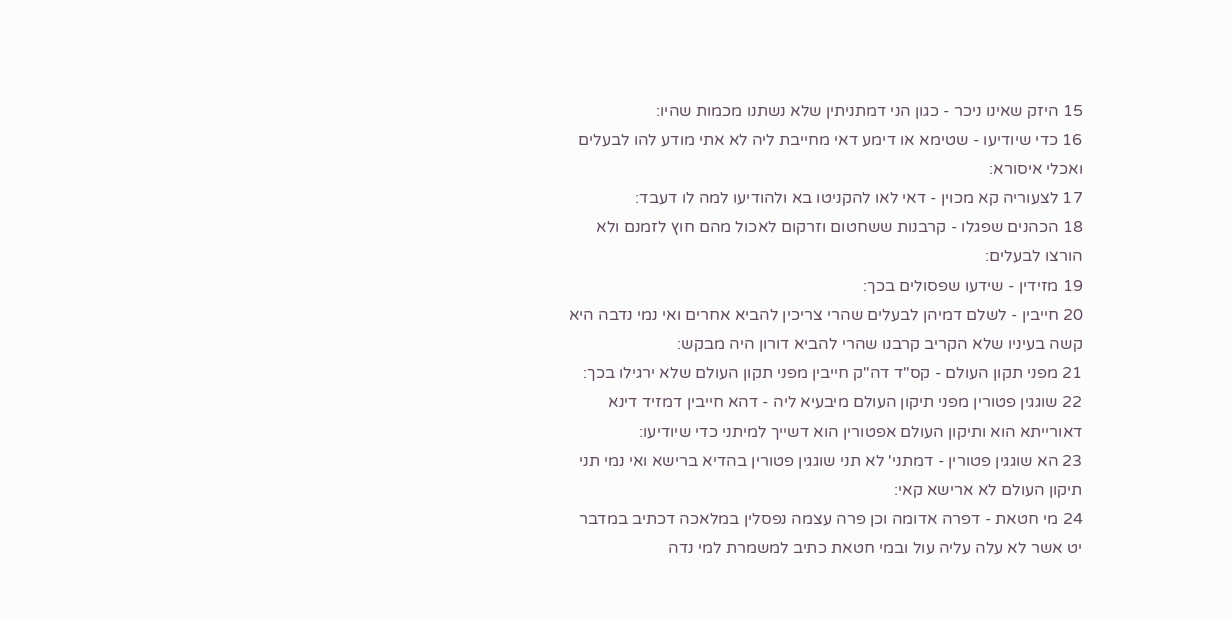15 היזק שאינו ניכר - כגון הני דמתניתין שלא נשתנו מכמות שהיו:
16 כדי שיודיעו - שטימא או דימע דאי מחייבת ליה לא אתי מודע להו לבעלים ואכלי איסורא:
17 לצעוריה קא מכוין - דאי לאו להקניטו בא ולהודיעו למה לו דעבד:
18 הכהנים שפגלו - קרבנות ששחטום וזרקום לאכול מהם חוץ לזמנם ולא הורצו לבעלים:
19 מזידין - שידעו שפסולים בכך:
20 חייבין - לשלם דמיהן לבעלים שהרי צריכין להביא אחרים ואי נמי נדבה היא קשה בעיניו שלא הקריב קרבנו שהרי להביא דורון היה מבקש:
21 מפני תקון העולם - קס"ד דה"ק חייבין מפני תקון העולם שלא ירגילו בכך:
22 שוגגין פטורין מפני תיקון העולם מיבעיא ליה - דהא חייבין דמזיד דינא דאורייתא הוא ותיקון העולם אפטורין הוא דשייך למיתני כדי שיודיעו:
23 הא שוגגין פטורין - דמתני' לא תני שוגגין פטורין בהדיא ברישא ואי נמי תני תיקון העולם לא ארישא קאי:
24 מי חטאת - דפרה אדומה וכן פרה עצמה נפסלין במלאכה דכתיב במדבר יט אשר לא עלה עליה עול ובמי חטאת כתיב למשמרת למי נדה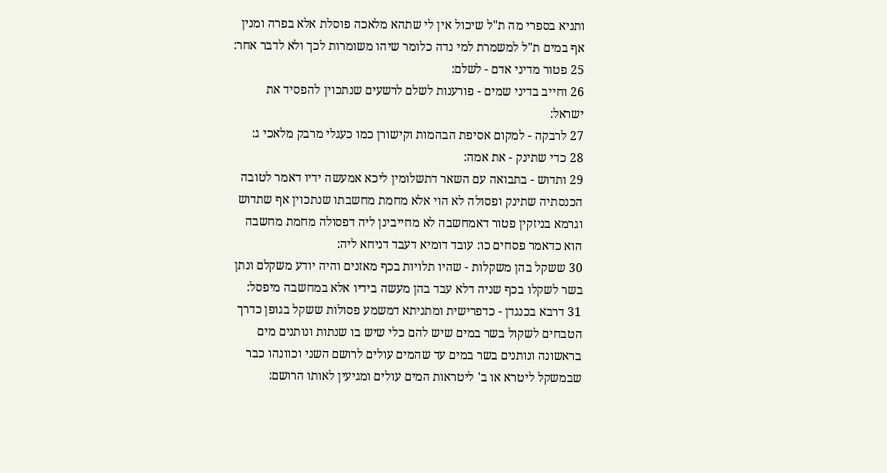ותניא בספרי מה ת"ל שיכול אין לי שתהא מלאכה פוסלת אלא בפרה ומנין אף במים ת"ל למשמרת למי נדה כלומר שיהו משומרות לכך ולא לדבר אחר:
25 פטור מדיני אדם - לשלם:
26 וחייב בדיני שמים - פורענות לשלם לרשעים שנתכוין להפסיד את ישראל:
27 לרבקה - למקום אסיפת הבהמות וקישורן כמו כעגלי מרבק מלאכי ג:
28 כדי שתינק - את אמה:
29 ותדוש - בתבואה עם השאר דתשלומין ליכא אמעשה ידיו דאמר לטובה הכנסתיה שתינק ופסולה לא הוי אלא מחמת מחשבתו שנתכוין אף שתדוש וגרמא בניזקין פטור דאמחשבה לא מחייבינן ליה דפסולה מחמת מחשבה הוא כדאמר פסחים כו: עובד דומיא דעבד דניחא ליה:
30 ששקל בהן משקלות - שהיו תלויות בכף מאזנים והיה יודע משקלם ונתן בשר לשקלו בכף שניה דלא עבד בהן מעשה בידיו אלא במחשבה מיפסל:
31 דרבא בכנגדן - כדפרישית ומתניתא דמשמע פסולות ששקל בגופן כדרך הטבחים לשקול בשר במים שיש להם כלי שיש בו שנתות ונותנים מים בראשונה ונותנים בשר במים עד שהמים עולים לרושם השני וכוונהו כבר שבמשקל ליטרא או ב' ליטראות המים עולים ומגיעין לאותו הרושם: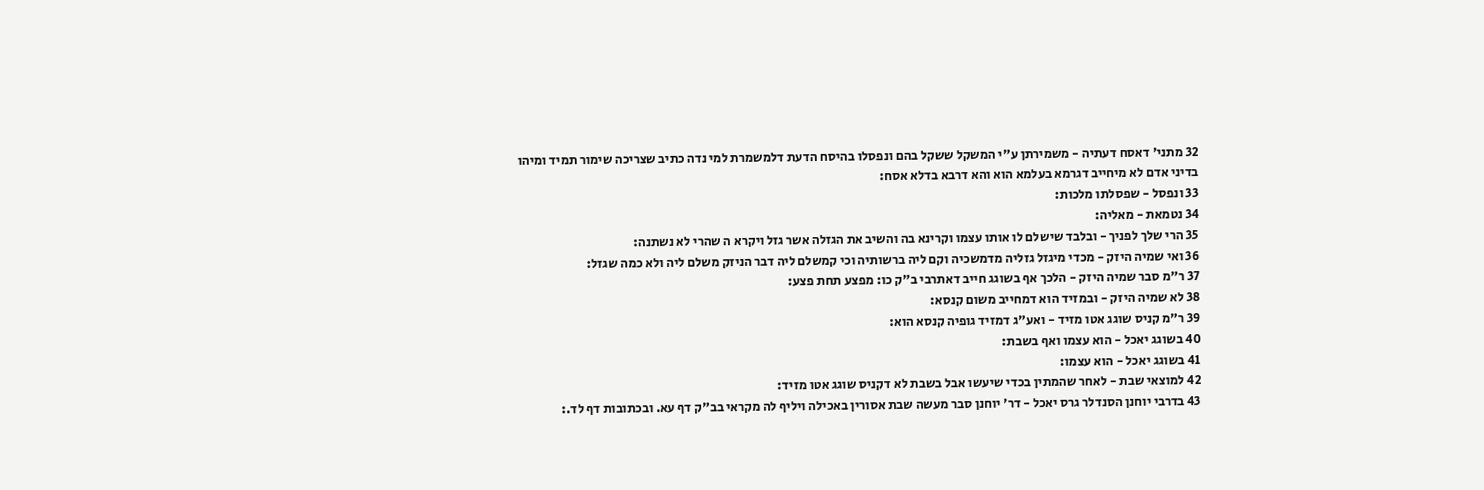32 מתני' דאסח דעתיה - משמירתן ע"י המשקל ששקל בהם ונפסלו בהיסח הדעת דלמשמרת למי נדה כתיב שצריכה שימור תמיד ומיהו בדיני אדם לא מיחייב דגרמא בעלמא הוא והא דרבא בדלא אסח:
33 ונפסל - שפסלתו מלכות:
34 נטמאת - מאליה:
35 הרי שלך לפניך - ובלבד שישלם לו אותו עצמו וקרינא בה והשיב את הגזלה אשר גזל ויקרא ה שהרי לא נשתנה:
36 ואי שמיה היזק - מכדי מיגזל גזליה מדמשכיה וקם ליה ברשותיה וכי קמשלם ליה דבר הניזק משלם ליה ולא כמה שגזל:
37 ר"מ סבר שמיה היזק - הלכך אף בשוגג חייב דאתרבי ב"ק כו: מפצע תחת פצע:
38 לא שמיה היזק - ובמזיד הוא דמחייב משום קנסא:
39 ר"מ קניס שוגג אטו מזיד - ואע"ג דמזיד גופיה קנסא הוא:
40 בשוגג יאכל - הוא עצמו ואף בשבת:
41 בשוגג יאכל - הוא עצמו:
42 למוצאי שבת - לאחר שהמתין בכדי שיעשו אבל בשבת לא דקניס שוגג אטו מזיד:
43 בדרבי יוחנן הסנדלר גרס יאכל - דר' יוחנן סבר מעשה שבת אסורין באכילה ויליף לה מקראי בב"ק דף עא. ובכתובות דף לד.: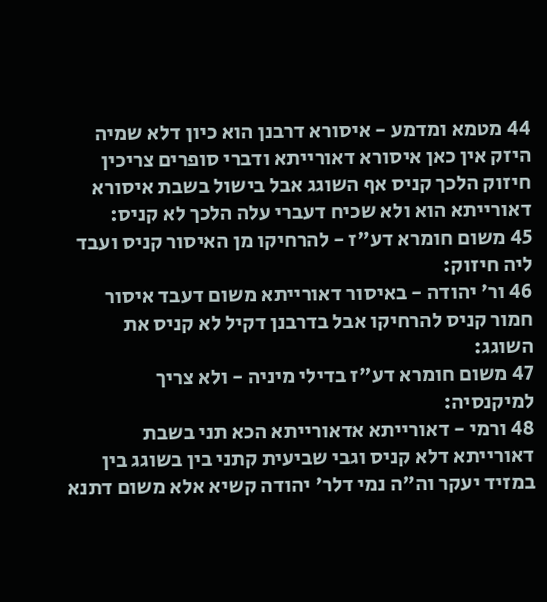44 מטמא ומדמע - איסורא דרבנן הוא כיון דלא שמיה היזק אין כאן איסורא דאורייתא ודברי סופרים צריכין חיזוק הלכך קניס אף השוגג אבל בישול בשבת איסורא דאורייתא הוא ולא שכיח דעברי עלה הלכך לא קניס:
45 משום חומרא דע"ז - להרחיקו מן האיסור קניס ועבד ליה חיזוק:
46 ור' יהודה - באיסור דאורייתא משום דעבד איסור חמור קניס להרחיקו אבל בדרבנן דקיל לא קניס את השוגג:
47 משום חומרא דע"ז בדילי מיניה - ולא צריך למיקנסיה:
48 ורמי - דאורייתא אדאורייתא הכא תני בשבת דאורייתא דלא קניס וגבי שביעית קתני בין בשוגג בין במזיד יעקר וה"ה נמי דלר' יהודה קשיא אלא משום דתנא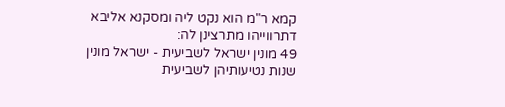קמא ר"מ הוא נקט ליה ומסקנא אליבא דתרווייהו מתרצינן לה:
49 מונין ישראל לשביעית - ישראל מונין שנות נטיעותיהן לשביעית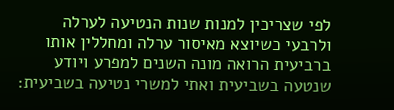לפי שצריכין למנות שנות הנטיעה לערלה ולרבעי כשיוצא מאיסור ערלה ומחללין אותו ברביעית הרואה מונה השנים למפרע ויודע שנטעה בשביעית ואתי למשרי נטיעה בשביעית: